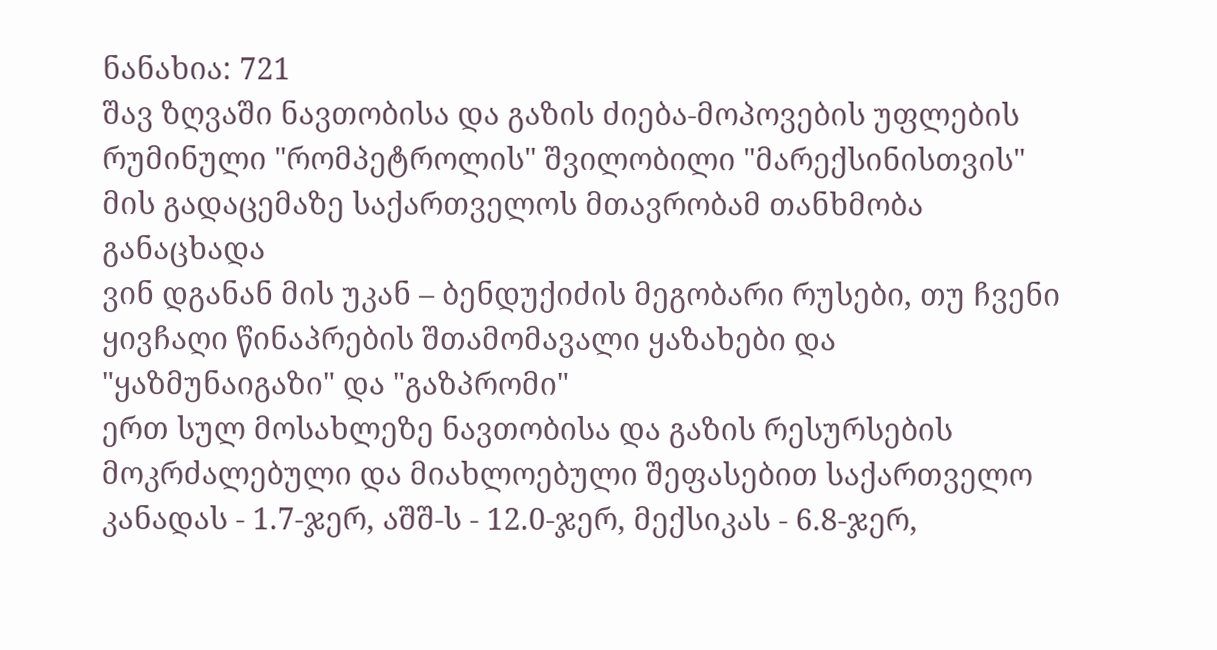ნანახია: 721
შავ ზღვაში ნავთობისა და გაზის ძიება-მოპოვების უფლების რუმინული "რომპეტროლის" შვილობილი "მარექსინისთვის" მის გადაცემაზე საქართველოს მთავრობამ თანხმობა განაცხადა
ვინ დგანან მის უკან – ბენდუქიძის მეგობარი რუსები, თუ ჩვენი ყივჩაღი წინაპრების შთამომავალი ყაზახები და "ყაზმუნაიგაზი" და "გაზპრომი"
ერთ სულ მოსახლეზე ნავთობისა და გაზის რესურსების მოკრძალებული და მიახლოებული შეფასებით საქართველო კანადას - 1.7-ჯერ, აშშ-ს - 12.0-ჯერ, მექსიკას - 6.8-ჯერ,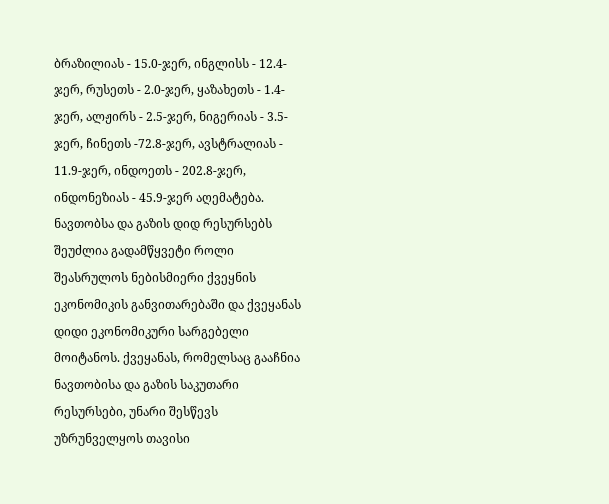ბრაზილიას - 15.0-ჯერ, ინგლისს - 12.4-ჯერ, რუსეთს - 2.0-ჯერ, ყაზახეთს - 1.4-ჯერ, ალჟირს - 2.5-ჯერ, ნიგერიას - 3.5-ჯერ, ჩინეთს -72.8-ჯერ, ავსტრალიას - 11.9-ჯერ, ინდოეთს - 202.8-ჯერ, ინდონეზიას - 45.9-ჯერ აღემატება.
ნავთობსა და გაზის დიდ რესურსებს შეუძლია გადამწყვეტი როლი შეასრულოს ნებისმიერი ქვეყნის ეკონომიკის განვითარებაში და ქვეყანას დიდი ეკონომიკური სარგებელი მოიტანოს. ქვეყანას, რომელსაც გააჩნია ნავთობისა და გაზის საკუთარი რესურსები, უნარი შესწევს უზრუნველყოს თავისი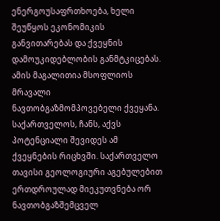ენერგოუსაფრთხოება, ხელი შეუწყოს ეკონომიკის განვითარებას და ქვეყნის დამოუკიდებლობის განმტკიცებას. ამის მაგალითია მსოფლიოს მრავალი ნავთობგაზმომპოვებელი ქვეყანა. საქართველოს, ჩანს, აქვს პოტენციალი შევიდეს ამ ქვეყნების რიცხვში. საქართველო თავისი გეოლოგიური აგებულებით ერთდროულად მიეკუთვნება ორ ნავთობგაზშემცველ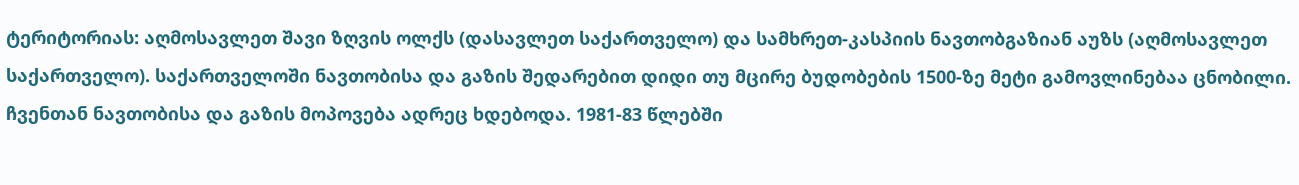ტერიტორიას: აღმოსავლეთ შავი ზღვის ოლქს (დასავლეთ საქართველო) და სამხრეთ-კასპიის ნავთობგაზიან აუზს (აღმოსავლეთ საქართველო). საქართველოში ნავთობისა და გაზის შედარებით დიდი თუ მცირე ბუდობების 1500-ზე მეტი გამოვლინებაა ცნობილი. ჩვენთან ნავთობისა და გაზის მოპოვება ადრეც ხდებოდა. 1981-83 წლებში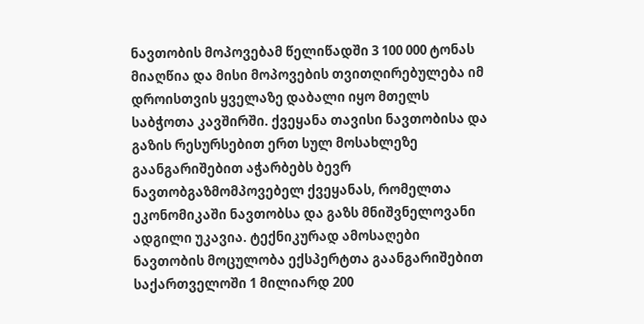ნავთობის მოპოვებამ წელიწადში 3 100 000 ტონას მიაღწია და მისი მოპოვების თვითღირებულება იმ დროისთვის ყველაზე დაბალი იყო მთელს საბჭოთა კავშირში. ქვეყანა თავისი ნავთობისა და გაზის რესურსებით ერთ სულ მოსახლეზე გაანგარიშებით აჭარბებს ბევრ ნავთობგაზმომპოვებელ ქვეყანას, რომელთა ეკონომიკაში ნავთობსა და გაზს მნიშვნელოვანი ადგილი უკავია. ტექნიკურად ამოსაღები ნავთობის მოცულობა ექსპერტთა გაანგარიშებით საქართველოში 1 მილიარდ 200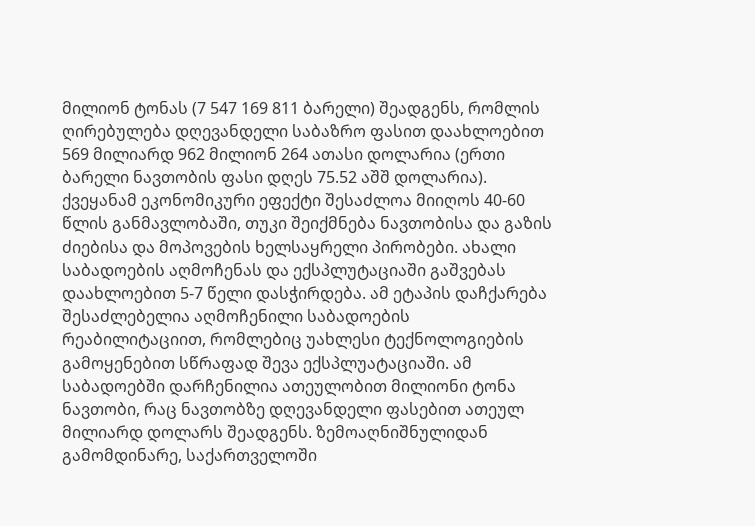მილიონ ტონას (7 547 169 811 ბარელი) შეადგენს, რომლის ღირებულება დღევანდელი საბაზრო ფასით დაახლოებით 569 მილიარდ 962 მილიონ 264 ათასი დოლარია (ერთი ბარელი ნავთობის ფასი დღეს 75.52 აშშ დოლარია). ქვეყანამ ეკონომიკური ეფექტი შესაძლოა მიიღოს 40-60 წლის განმავლობაში, თუკი შეიქმნება ნავთობისა და გაზის ძიებისა და მოპოვების ხელსაყრელი პირობები. ახალი საბადოების აღმოჩენას და ექსპლუტაციაში გაშვებას დაახლოებით 5-7 წელი დასჭირდება. ამ ეტაპის დაჩქარება შესაძლებელია აღმოჩენილი საბადოების რეაბილიტაციით, რომლებიც უახლესი ტექნოლოგიების გამოყენებით სწრაფად შევა ექსპლუატაციაში. ამ საბადოებში დარჩენილია ათეულობით მილიონი ტონა ნავთობი, რაც ნავთობზე დღევანდელი ფასებით ათეულ მილიარდ დოლარს შეადგენს. ზემოაღნიშნულიდან გამომდინარე, საქართველოში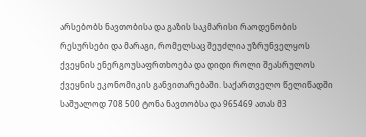არსებობს ნავთობისა და გაზის საკმარისი რაოდენობის რესურსები და მარაგი, რომელსაც შეუძლია უზრუნველყოს ქვეყნის ენერგოუსაფრთხოება და დიდი როლი შეასრულოს ქვეყნის ეკონომიკის განვითარებაში. საქართველო წელიწადში საშუალოდ 708 500 ტონა ნავთობსა და 965469 ათას მ3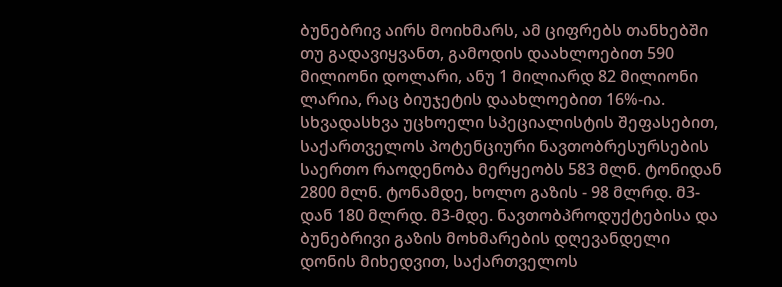ბუნებრივ აირს მოიხმარს, ამ ციფრებს თანხებში თუ გადავიყვანთ, გამოდის დაახლოებით 590 მილიონი დოლარი, ანუ 1 მილიარდ 82 მილიონი ლარია, რაც ბიუჯეტის დაახლოებით 16%-ია. სხვადასხვა უცხოელი სპეციალისტის შეფასებით, საქართველოს პოტენციური ნავთობრესურსების საერთო რაოდენობა მერყეობს 583 მლნ. ტონიდან 2800 მლნ. ტონამდე, ხოლო გაზის - 98 მლრდ. მ3-დან 180 მლრდ. მ3-მდე. ნავთობპროდუქტებისა და ბუნებრივი გაზის მოხმარების დღევანდელი დონის მიხედვით, საქართველოს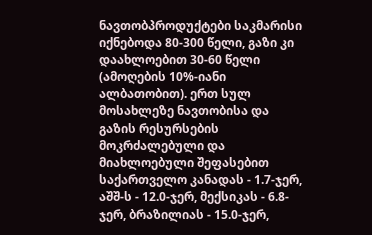ნავთობპროდუქტები საკმარისი იქნებოდა 80-300 წელი, გაზი კი დაახლოებით 30-60 წელი (ამოღების 10%-იანი ალბათობით). ერთ სულ მოსახლეზე ნავთობისა და გაზის რესურსების მოკრძალებული და მიახლოებული შეფასებით საქართველო კანადას - 1.7-ჯერ, აშშ-ს - 12.0-ჯერ, მექსიკას - 6.8-ჯერ, ბრაზილიას - 15.0-ჯერ,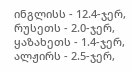ინგლისს - 12.4-ჯერ, რუსეთს - 2.0-ჯერ, ყაზახეთს - 1.4-ჯერ, ალჟირს - 2.5-ჯერ,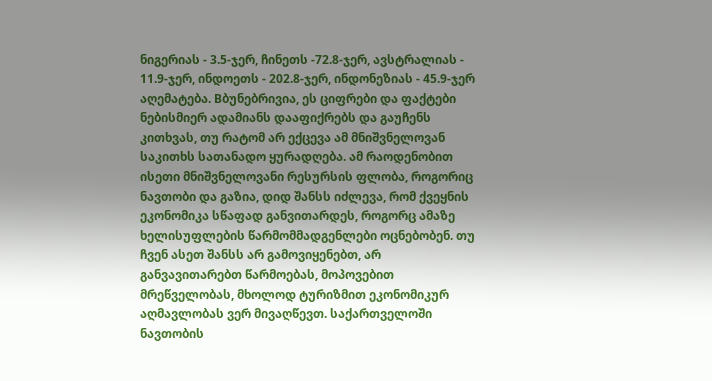ნიგერიას - 3.5-ჯერ, ჩინეთს -72.8-ჯერ, ავსტრალიას - 11.9-ჯერ, ინდოეთს - 202.8-ჯერ, ინდონეზიას - 45.9-ჯერ აღემატება. Bბუნებრივია, ეს ციფრები და ფაქტები ნებისმიერ ადამიანს დააფიქრებს და გაუჩენს კითხვას, თუ რატომ არ ექცევა ამ მნიშვნელოვან საკითხს სათანადო ყურადღება. ამ რაოდენობით ისეთი მნიშვნელოვანი რესურსის ფლობა, როგორიც ნავთობი და გაზია, დიდ შანსს იძლევა, რომ ქვეყნის ეკონომიკა სწაფად განვითარდეს, როგორც ამაზე ხელისუფლების წარმომმადგენლები ოცნებობენ. თუ ჩვენ ასეთ შანსს არ გამოვიყენებთ, არ განვავითარებთ წარმოებას, მოპოვებით მრეწველობას, მხოლოდ ტურიზმით ეკონომიკურ აღმავლობას ვერ მივაღწევთ. საქართველოში ნავთობის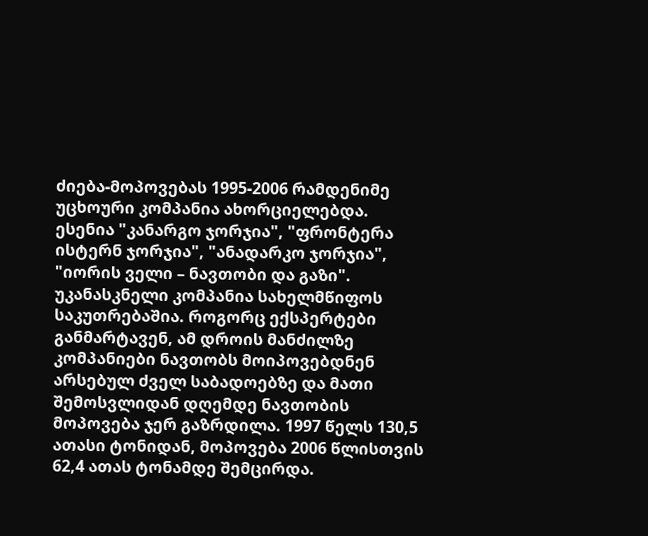ძიება-მოპოვებას 1995-2006 რამდენიმე უცხოური კომპანია ახორციელებდა. ესენია "კანარგო ჯორჯია", "ფრონტერა ისტერნ ჯორჯია", "ანადარკო ჯორჯია", "იორის ველი – ნავთობი და გაზი". უკანასკნელი კომპანია სახელმწიფოს საკუთრებაშია. როგორც ექსპერტები განმარტავენ, ამ დროის მანძილზე კომპანიები ნავთობს მოიპოვებდნენ არსებულ ძველ საბადოებზე და მათი შემოსვლიდან დღემდე ნავთობის მოპოვება ჯერ გაზრდილა. 1997 წელს 130,5 ათასი ტონიდან, მოპოვება 2006 წლისთვის 62,4 ათას ტონამდე შემცირდა.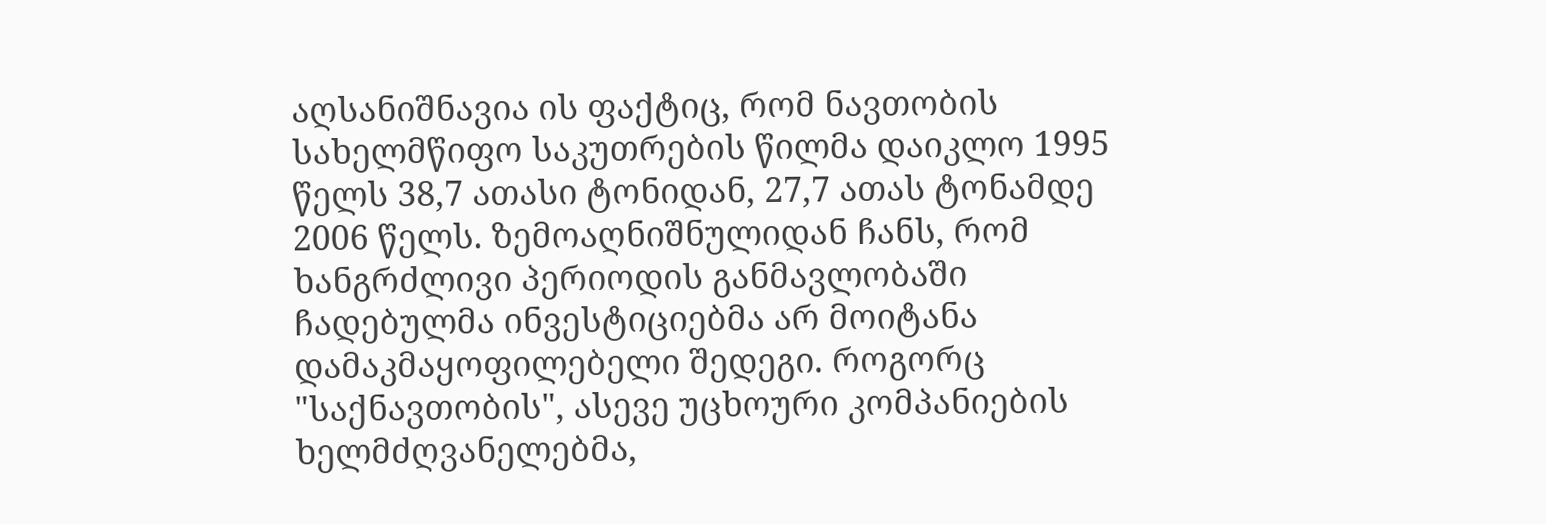აღსანიშნავია ის ფაქტიც, რომ ნავთობის სახელმწიფო საკუთრების წილმა დაიკლო 1995 წელს 38,7 ათასი ტონიდან, 27,7 ათას ტონამდე 2006 წელს. ზემოაღნიშნულიდან ჩანს, რომ ხანგრძლივი პერიოდის განმავლობაში ჩადებულმა ინვესტიციებმა არ მოიტანა დამაკმაყოფილებელი შედეგი. როგორც "საქნავთობის", ასევე უცხოური კომპანიების ხელმძღვანელებმა,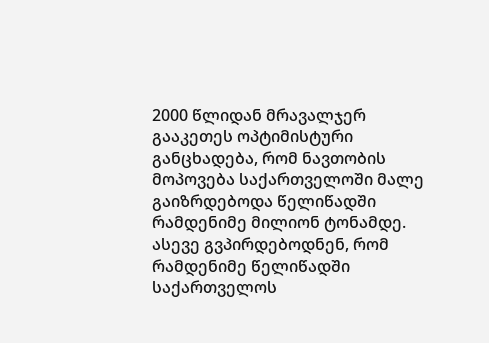2000 წლიდან მრავალჯერ გააკეთეს ოპტიმისტური განცხადება, რომ ნავთობის მოპოვება საქართველოში მალე გაიზრდებოდა წელიწადში რამდენიმე მილიონ ტონამდე. ასევე გვპირდებოდნენ, რომ რამდენიმე წელიწადში საქართველოს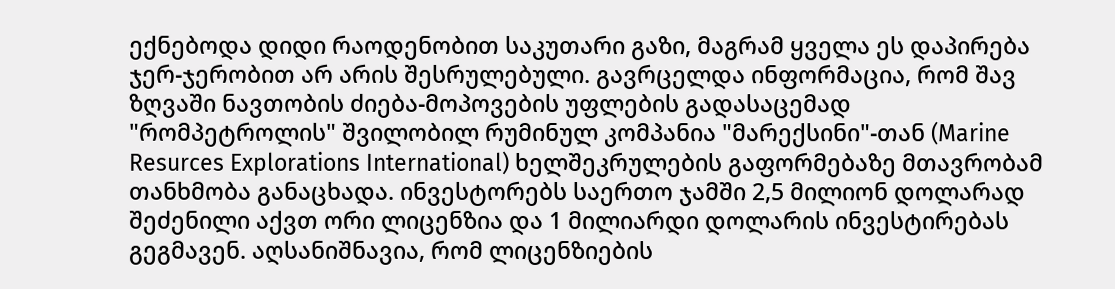ექნებოდა დიდი რაოდენობით საკუთარი გაზი, მაგრამ ყველა ეს დაპირება ჯერ-ჯერობით არ არის შესრულებული. გავრცელდა ინფორმაცია, რომ შავ ზღვაში ნავთობის ძიება-მოპოვების უფლების გადასაცემად "რომპეტროლის" შვილობილ რუმინულ კომპანია "მარექსინი"-თან (Marine Resurces Explorations International) ხელშეკრულების გაფორმებაზე მთავრობამ თანხმობა განაცხადა. ინვესტორებს საერთო ჯამში 2,5 მილიონ დოლარად შეძენილი აქვთ ორი ლიცენზია და 1 მილიარდი დოლარის ინვესტირებას გეგმავენ. აღსანიშნავია, რომ ლიცენზიების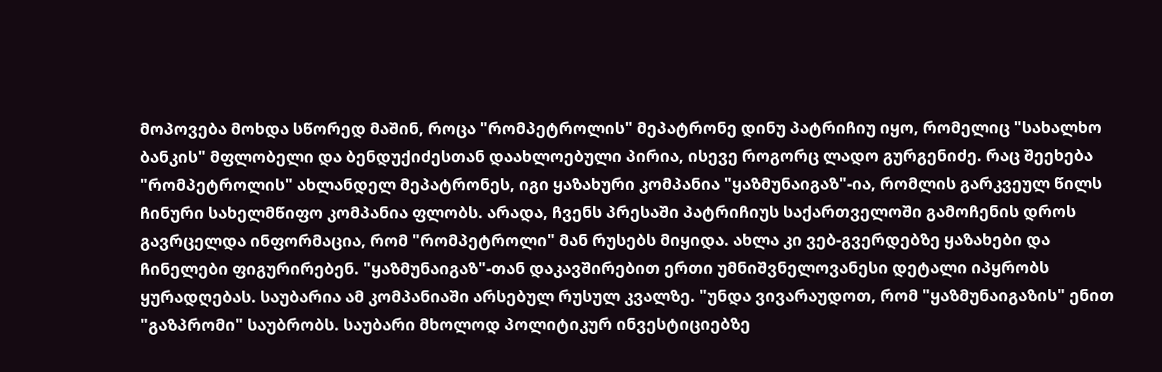მოპოვება მოხდა სწორედ მაშინ, როცა "რომპეტროლის" მეპატრონე დინუ პატრიჩიუ იყო, რომელიც "სახალხო ბანკის" მფლობელი და ბენდუქიძესთან დაახლოებული პირია, ისევე როგორც ლადო გურგენიძე. რაც შეეხება "რომპეტროლის" ახლანდელ მეპატრონეს, იგი ყაზახური კომპანია "ყაზმუნაიგაზ"-ია, რომლის გარკვეულ წილს ჩინური სახელმწიფო კომპანია ფლობს. არადა, ჩვენს პრესაში პატრიჩიუს საქართველოში გამოჩენის დროს გავრცელდა ინფორმაცია, რომ "რომპეტროლი" მან რუსებს მიყიდა. ახლა კი ვებ-გვერდებზე ყაზახები და ჩინელები ფიგურირებენ. "ყაზმუნაიგაზ"-თან დაკავშირებით ერთი უმნიშვნელოვანესი დეტალი იპყრობს ყურადღებას. საუბარია ამ კომპანიაში არსებულ რუსულ კვალზე. "უნდა ვივარაუდოთ, რომ "ყაზმუნაიგაზის" ენით "გაზპრომი" საუბრობს. საუბარი მხოლოდ პოლიტიკურ ინვესტიციებზე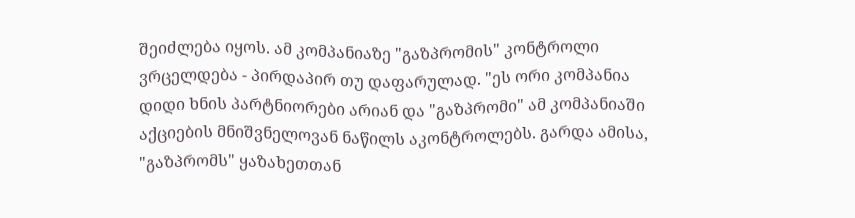შეიძლება იყოს. ამ კომპანიაზე "გაზპრომის" კონტროლი ვრცელდება - პირდაპირ თუ დაფარულად. "ეს ორი კომპანია დიდი ხნის პარტნიორები არიან და "გაზპრომი" ამ კომპანიაში აქციების მნიშვნელოვან ნაწილს აკონტროლებს. გარდა ამისა, "გაზპრომს" ყაზახეთთან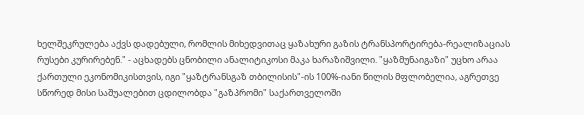ხელშეკრულება აქვს დადებული, რომლის მიხედვითაც ყაზახური გაზის ტრანსპორტირება-რეალიზაციას რუსები კურირებენ." - აცხადებს ცნობილი ანალიტიკოსი მაკა ხარაზიშვილი. "ყაზმუნაიგაზი" უცხო არაა ქართული ეკონომიკისთვის, იგი "ყაზტრანსგაზ თბილისის"-ის 100%-იანი წილის მფლობელია, აგრეთვე სწორედ მისი საშუალებით ცდილობდა "გაზპრომი" საქართველოში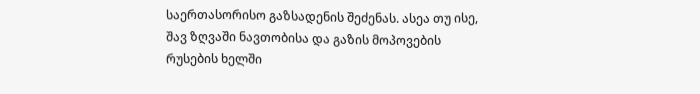საერთასორისო გაზსადენის შეძენას. ასეა თუ ისე, შავ ზღვაში ნავთობისა და გაზის მოპოვების რუსების ხელში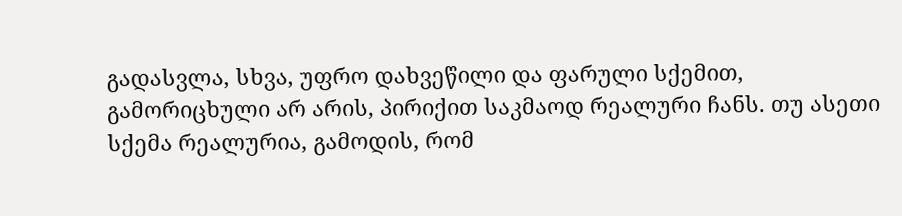გადასვლა, სხვა, უფრო დახვეწილი და ფარული სქემით, გამორიცხული არ არის, პირიქით საკმაოდ რეალური ჩანს. თუ ასეთი სქემა რეალურია, გამოდის, რომ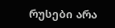რუსები არა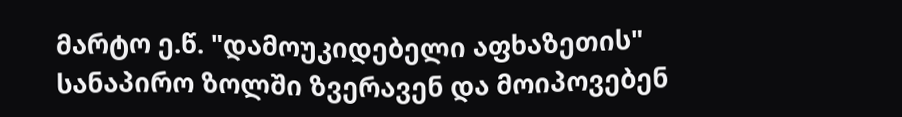მარტო ე.წ. "დამოუკიდებელი აფხაზეთის" სანაპირო ზოლში ზვერავენ და მოიპოვებენ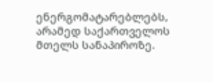ენერგომატარებლებს, არამედ საქართველოს მთელს სანაპიროზე.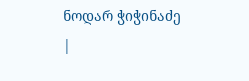ნოდარ ჭიჭინაძე
|